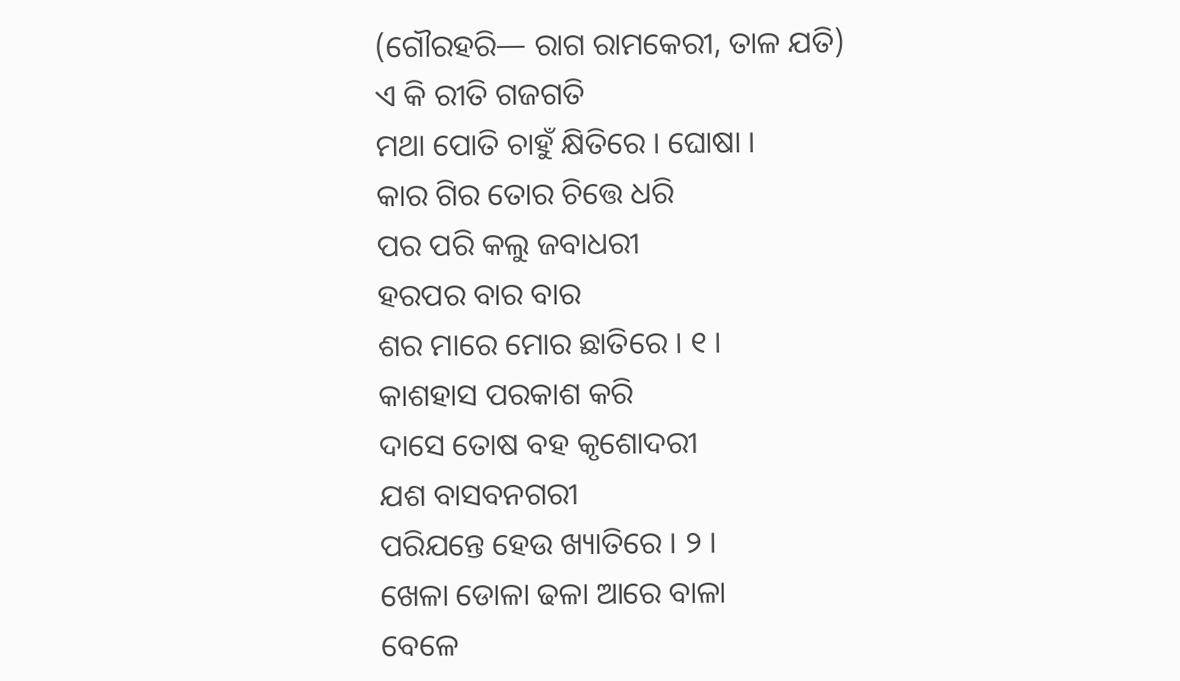(ଗୌରହରି— ରାଗ ରାମକେରୀ, ତାଳ ଯତି)
ଏ କି ରୀତି ଗଜଗତି
ମଥା ପୋତି ଚାହୁଁ କ୍ଷିତିରେ । ଘୋଷା ।
କାର ଗିର ତୋର ଚିତ୍ତେ ଧରି
ପର ପରି କଲୁ ଜବାଧରୀ
ହରପର ବାର ବାର
ଶର ମାରେ ମୋର ଛାତିରେ । ୧ ।
କାଶହାସ ପରକାଶ କରି
ଦାସେ ତୋଷ ବହ କୃଶୋଦରୀ
ଯଶ ବାସବନଗରୀ
ପରିଯନ୍ତେ ହେଉ ଖ୍ୟାତିରେ । ୨ ।
ଖେଳା ଡୋଳା ଢଳା ଆରେ ବାଳା
ବେଳେ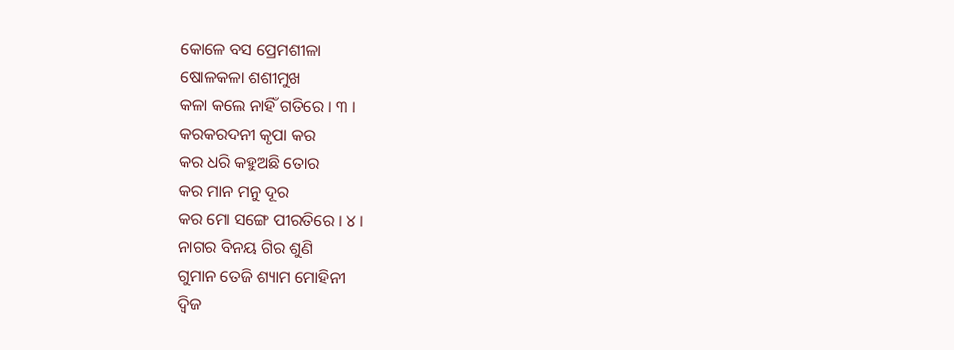କୋଳେ ବସ ପ୍ରେମଶୀଳା
ଷୋଳକଳା ଶଶୀମୁଖ
କଳା କଲେ ନାହିଁ ଗତିରେ । ୩ ।
କରକରଦନୀ କୃପା କର
କର ଧରି କହୁଅଛି ତୋର
କର ମାନ ମନୁ ଦୂର
କର ମୋ ସଙ୍ଗେ ପୀରତିରେ । ୪ ।
ନାଗର ବିନୟ ଗିର ଶୁଣି
ଗୁମାନ ତେଜି ଶ୍ୟାମ ମୋହିନୀ
ଦ୍ୱିଜ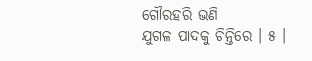ଗୌରହରି ଭଣି
ଯୁଗଳ ପାଦକୁ ଚିନ୍ତିରେ । ୫ ।